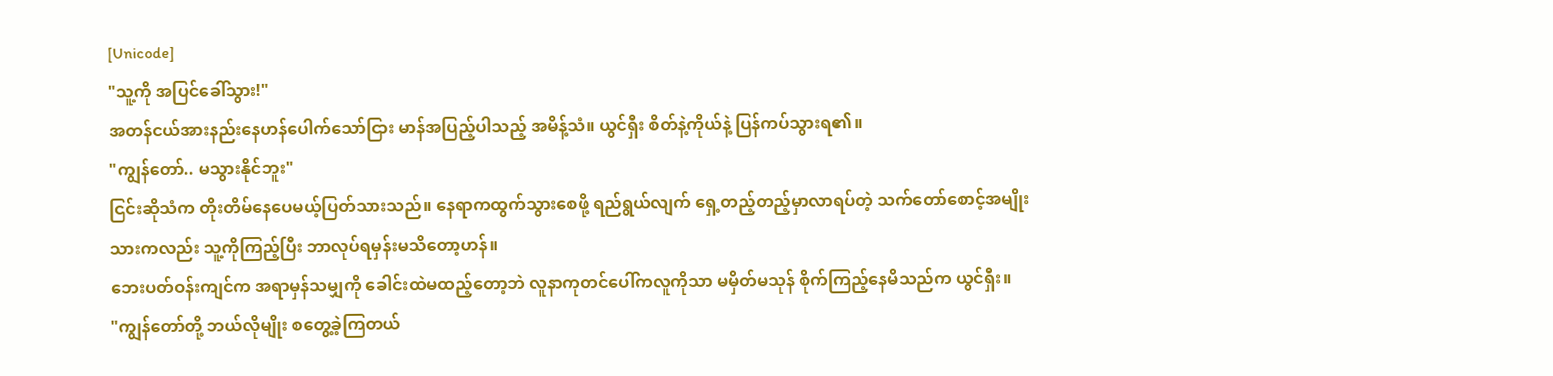[Unicode]
"သူ့ကို အပြင်ခေါ်သွား!"
အတန်ငယ်အားနည်းနေဟန်ပေါက်သော်ငြား မာန်အပြည့်ပါသည့် အမိန့်သံ။ ယွင်ရှီး စိတ်နဲ့ကိုယ်နဲ့ ပြန်ကပ်သွားရ၏။
"ကျွန်တော်.. မသွားနိုင်ဘူး"
ငြင်းဆိုသံက တိုးတိမ်နေပေမယ့်ပြတ်သားသည်။ နေရာကထွက်သွားစေဖို့ ရည်ရွယ်လျက် ရှေ့တည့်တည့်မှာလာရပ်တဲ့ သက်တော်စောင့်အမျိုးသားကလည်း သူ့ကိုကြည့်ပြီး ဘာလုပ်ရမှန်းမသိတော့ဟန်။
ဘေးပတ်ဝန်းကျင်က အရာမှန်သမျှကို ခေါင်းထဲမထည့်တော့ဘဲ လူနာကုတင်ပေါ်ကလူကိုသာ မမှိတ်မသုန် စိုက်ကြည့်နေမိသည်က ယွင်ရှီး။
"ကျွန်တော်တို့ ဘယ်လိုမျိုး စတွေ့ခဲ့ကြတယ်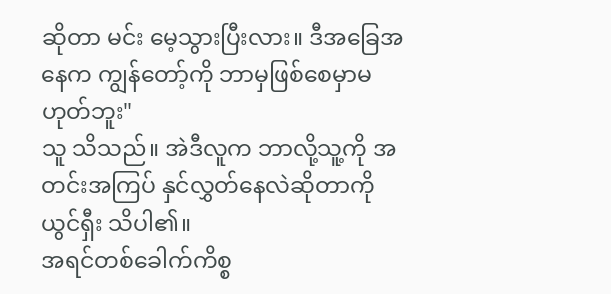ဆိုတာ မင်း မေ့သွားပြီးလား။ ဒီအခြေအနေက ကျွန်တော့်ကို ဘာမှဖြစ်စေမှာမဟုတ်ဘူး"
သူ သိသည်။ အဲဒီလူက ဘာလို့သူ့ကို အတင်းအကြပ် နှင်လွှတ်နေလဲဆိုတာကို ယွင်ရှီး သိပါ၏။
အရင်တစ်ခေါက်ကိစ္စ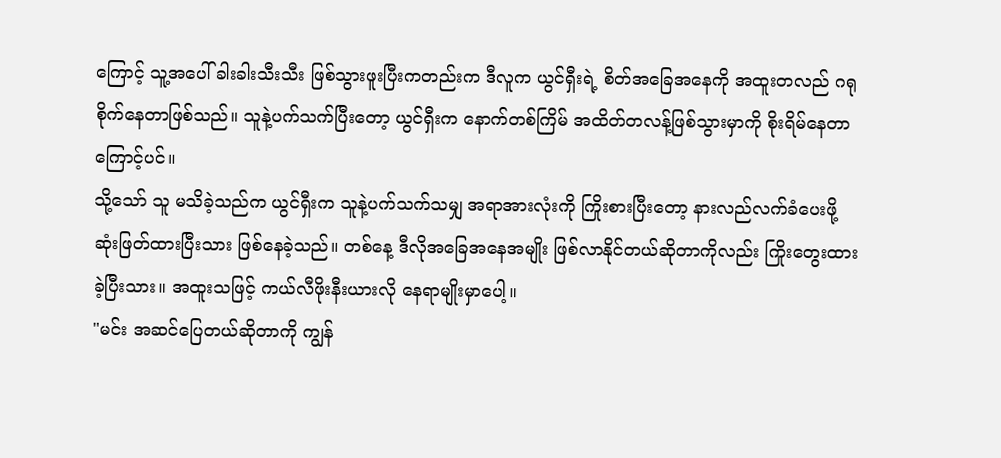ကြောင့် သူ့အပေါ် ခါးခါးသီးသီး ဖြစ်သွားဖူးပြီးကတည်းက ဒီလူက ယွင်ရှီးရဲ့ စိတ်အခြေအနေကို အထူးတလည် ဂရုစိုက်နေတာဖြစ်သည်။ သူနဲ့ပက်သက်ပြီးတော့ ယွင်ရှီးက နောက်တစ်ကြိမ် အထိတ်တလန့်ဖြစ်သွားမှာကို စိုးရိမ်နေတာကြောင့်ပင်။
သို့သော် သူ မသိခဲ့သည်က ယွင်ရှီးက သူနဲ့ပက်သက်သမျှ အရာအားလုံးကို ကြိုးစားပြီးတော့ နားလည်လက်ခံပေးဖို့ ဆုံးဖြတ်ထားပြီးသား ဖြစ်နေခဲ့သည်။ တစ်နေ့ ဒီလိုအခြေအနေအမျိုး ဖြစ်လာနိုင်တယ်ဆိုတာကိုလည်း ကြိုးတွေးထားခဲ့ပြီးသား။ အထူးသဖြင့် ကယ်လီဖိုးနီးယားလို နေရာမျိုးမှာပေါ့။
"မင်း အဆင်ပြေတယ်ဆိုတာကို ကျွန်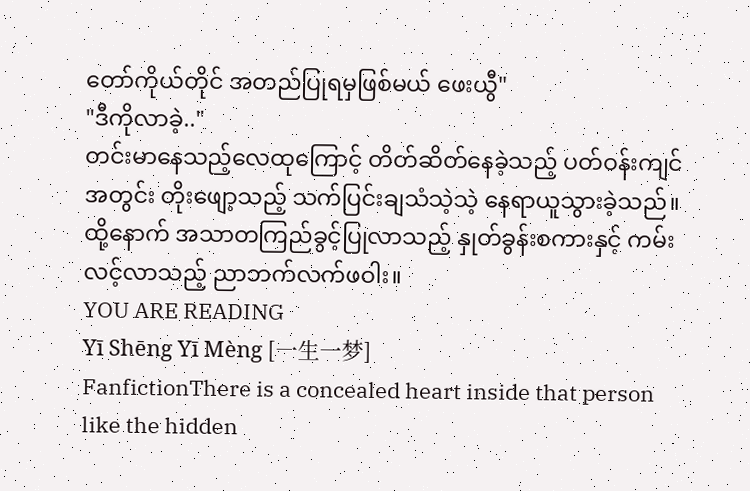တော်ကိုယ်တိုင် အတည်ပြုရမှဖြစ်မယ် ဖေးယွီ"
"ဒီကိုလာခဲ့.."
တင်းမာနေသည့်လေထုကြောင့် တိတ်ဆိတ်နေခဲ့သည့် ပတ်ဝန်းကျင်အတွင်း တိုးဖျော့သည့် သက်ပြင်းချသံသဲ့သဲ့ နေရာယူသွားခဲ့သည်။ ထို့နောက် အသာတကြည်ခွင့်ပြုလာသည့် နှုတ်ခွန်းစကားနှင့် ကမ်းလင့်လာသည့် ညာဘက်လက်ဖဝါး။
YOU ARE READING
Yī Shēng Yī Mèng [一生一梦]
FanfictionThere is a concealed heart inside that person like the hidden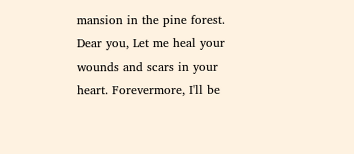mansion in the pine forest. Dear you, Let me heal your wounds and scars in your heart. Forevermore, I'll be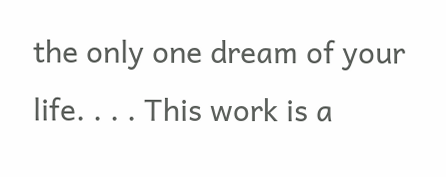the only one dream of your life. . . . This work is a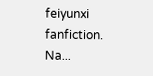feiyunxi fanfiction. Na...